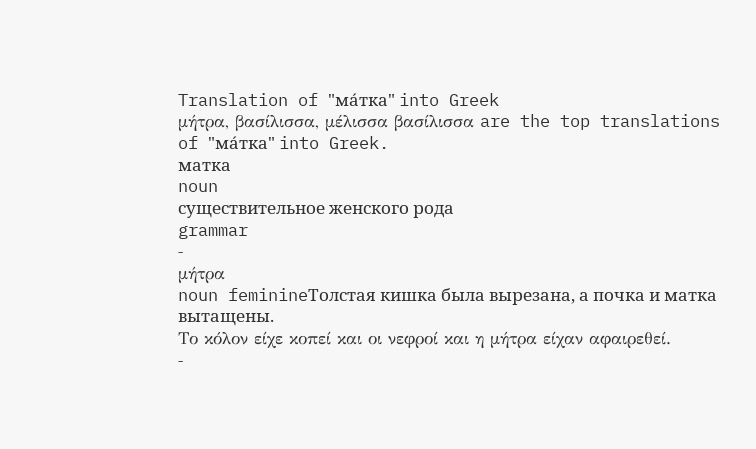Translation of "ма́тка" into Greek
μήτρα, βασίλισσα, μέλισσα βασίλισσα are the top translations of "ма́тка" into Greek.
матка
noun
существительное женского рода
grammar
-
μήτρα
noun feminineТолстая кишка была вырезана, а почка и матка вытащены.
Το κόλον είχε κοπεί και οι νεφροί και η μήτρα είχαν αφαιρεθεί.
-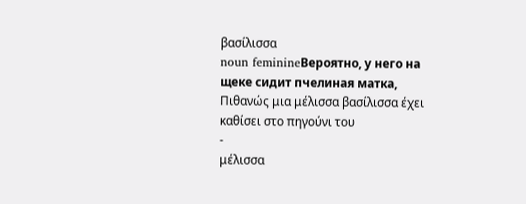βασίλισσα
noun feminineВероятно, у него на щеке сидит пчелиная матка,
Πιθανώς μια μέλισσα βασίλισσα έχει καθίσει στο πηγούνι του
-
μέλισσα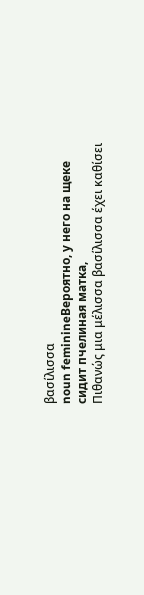βασίλισσα
noun feminineВероятно, у него на щеке сидит пчелиная матка,
Πιθανώς μια μέλισσα βασίλισσα έχει καθίσει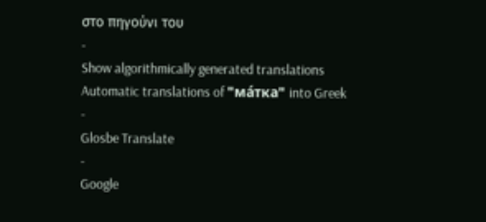στο πηγούνι του
-
Show algorithmically generated translations
Automatic translations of "ма́тка" into Greek
-
Glosbe Translate
-
Google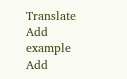Translate
Add example
Add